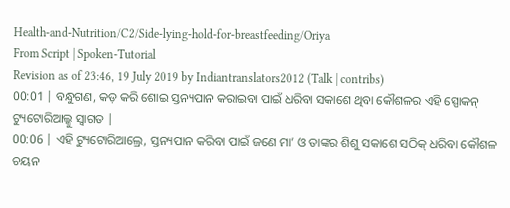Health-and-Nutrition/C2/Side-lying-hold-for-breastfeeding/Oriya
From Script | Spoken-Tutorial
Revision as of 23:46, 19 July 2019 by Indiantranslators2012 (Talk | contribs)
00:01 | ବନ୍ଧୁଗଣ, କଡ଼ କରି ଶୋଇ ସ୍ତନ୍ୟପାନ କରାଇବା ପାଇଁ ଧରିବା ସକାଶେ ଥିବା କୌଶଳର ଏହି ସ୍ପୋକନ୍ ଟ୍ୟୁଟୋରିଆଲ୍କୁ ସ୍ଵାଗତ |
00:06 | ଏହି ଟ୍ୟୁଟୋରିଆଲ୍ରେ, ସ୍ତନ୍ୟପାନ କରିବା ପାଇଁ ଜଣେ ମା’ ଓ ତାଙ୍କର ଶିଶୁ ସକାଶେ ସଠିକ୍ ଧରିବା କୌଶଳ ଚୟନ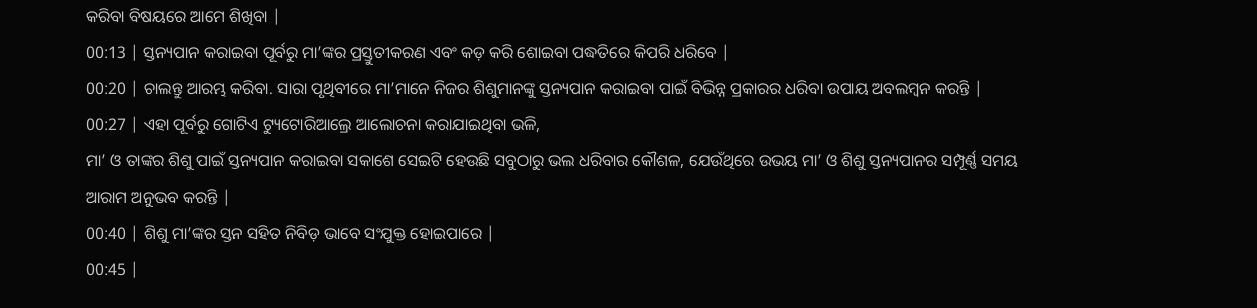କରିବା ବିଷୟରେ ଆମେ ଶିଖିବା |
00:13 | ସ୍ତନ୍ୟପାନ କରାଇବା ପୂର୍ବରୁ ମା’ଙ୍କର ପ୍ରସ୍ତୁତୀକରଣ ଏବଂ କଡ଼ କରି ଶୋଇବା ପଦ୍ଧତିରେ କିପରି ଧରିବେ |
00:20 | ଚାଲନ୍ତୁ ଆରମ୍ଭ କରିବା. ସାରା ପୃଥିବୀରେ ମା’ମାନେ ନିଜର ଶିଶୁମାନଙ୍କୁ ସ୍ତନ୍ୟପାନ କରାଇବା ପାଇଁ ବିଭିନ୍ନ ପ୍ରକାରର ଧରିବା ଉପାୟ ଅବଲମ୍ବନ କରନ୍ତି |
00:27 | ଏହା ପୂର୍ବରୁ ଗୋଟିଏ ଟ୍ୟୁଟୋରିଆଲ୍ରେ ଆଲୋଚନା କରାଯାଇଥିବା ଭଳି,
ମା’ ଓ ତାଙ୍କର ଶିଶୁ ପାଇଁ ସ୍ତନ୍ୟପାନ କରାଇବା ସକାଶେ ସେଇଟି ହେଉଛି ସବୁଠାରୁ ଭଲ ଧରିବାର କୌଶଳ, ଯେଉଁଥିରେ ଉଭୟ ମା’ ଓ ଶିଶୁ ସ୍ତନ୍ୟପାନର ସମ୍ପୂର୍ଣ୍ଣ ସମୟ ଆରାମ ଅନୁଭବ କରନ୍ତି |
00:40 | ଶିଶୁ ମା’ଙ୍କର ସ୍ତନ ସହିତ ନିବିଡ଼ ଭାବେ ସଂଯୁକ୍ତ ହୋଇପାରେ |
00:45 |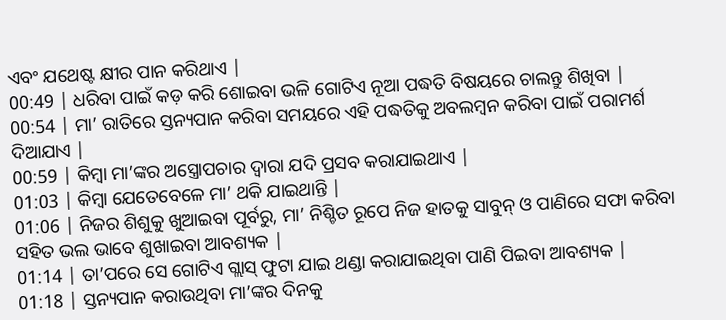ଏବଂ ଯଥେଷ୍ଟ କ୍ଷୀର ପାନ କରିଥାଏ |
00:49 | ଧରିବା ପାଇଁ କଡ଼ କରି ଶୋଇବା ଭଳି ଗୋଟିଏ ନୂଆ ପଦ୍ଧତି ବିଷୟରେ ଚାଲନ୍ତୁ ଶିଖିବା |
00:54 | ମା’ ରାତିରେ ସ୍ତନ୍ୟପାନ କରିବା ସମୟରେ ଏହି ପଦ୍ଧତିକୁ ଅବଲମ୍ବନ କରିବା ପାଇଁ ପରାମର୍ଶ ଦିଆଯାଏ |
00:59 | କିମ୍ବା ମା’ଙ୍କର ଅସ୍ତ୍ରୋପଚାର ଦ୍ଵାରା ଯଦି ପ୍ରସବ କରାଯାଇଥାଏ |
01:03 | କିମ୍ବା ଯେତେବେଳେ ମା’ ଥକି ଯାଇଥାନ୍ତି |
01:06 | ନିଜର ଶିଶୁକୁ ଖୁଆଇବା ପୂର୍ବରୁ, ମା’ ନିଶ୍ଚିତ ରୂପେ ନିଜ ହାତକୁ ସାବୁନ୍ ଓ ପାଣିରେ ସଫା କରିବା ସହିତ ଭଲ ଭାବେ ଶୁଖାଇବା ଆବଶ୍ୟକ |
01:14 | ତା’ପରେ ସେ ଗୋଟିଏ ଗ୍ଲାସ୍ ଫୁଟା ଯାଇ ଥଣ୍ଡା କରାଯାଇଥିବା ପାଣି ପିଇବା ଆବଶ୍ୟକ |
01:18 | ସ୍ତନ୍ୟପାନ କରାଉଥିବା ମା’ଙ୍କର ଦିନକୁ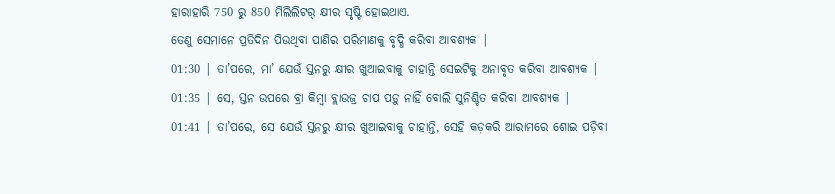ହାରାହାରି 750 ରୁ 850 ମିଲିଲିଟର୍ କ୍ଷୀର ସୃଷ୍ଟି ହୋଇଥାଏ.
ତେଣୁ ସେମାନେ ପ୍ରତିଦିନ ପିଉଥିବା ପାଣିର ପରିମାଣକୁ ବୃଦ୍ଧି କରିବା ଆବଶ୍ୟକ |
01:30 | ତା’ପରେ, ମା’ ଯେଉଁ ସ୍ତନରୁ କ୍ଷୀର ଖୁଆଇବାକୁ ଚାହାନ୍ତି ସେଇଟିକୁ ଅନାବୃତ କରିବା ଆବଶ୍ୟକ |
01:35 | ସେ, ସ୍ତନ ଉପରେ ବ୍ରା କିମ୍ବା ବ୍ଲାଉଜ୍ର ଚାପ ପଡ଼ୁ ନାହିଁ ବୋଲି ସୁନିଶ୍ଚିତ କରିବା ଆବଶ୍ୟକ |
01:41 | ତା’ପରେ, ସେ ଯେଉଁ ସ୍ତନରୁ କ୍ଷୀର ଖୁଆଇବାକୁ ଚାହାନ୍ତି, ସେହି କଡ଼କରି ଆରାମରେ ଶୋଇ ପଡ଼ିବା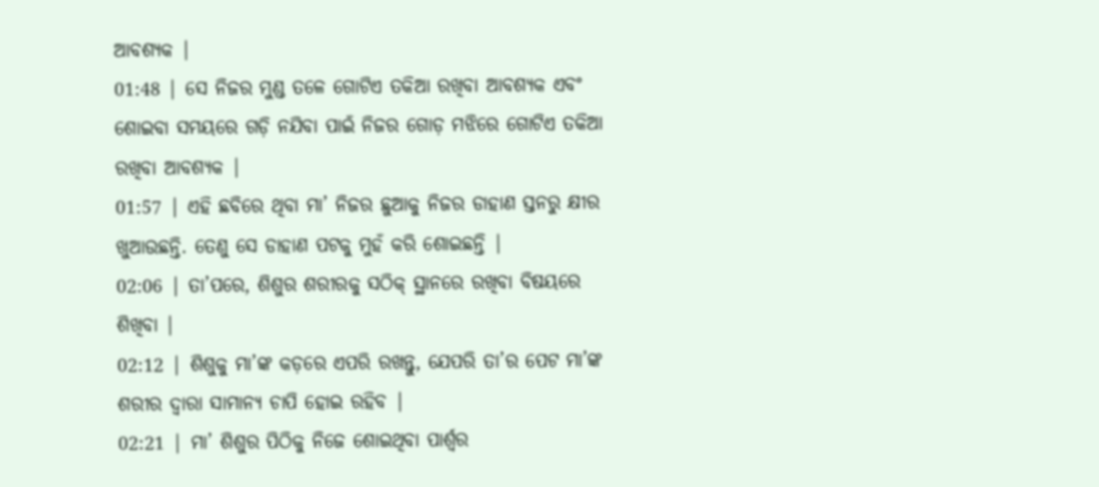ଆବଶ୍ୟକ |
01:48 | ସେ ନିଜର ମୁଣ୍ଡ ତଳେ ଗୋଟିଏ ତକିଆ ରଖିବା ଆବଶ୍ୟକ ଏବଂ ଶୋଇବା ସମୟରେ ଗଡ଼ି ନଯିବା ପାଇଁ ନିଜର ଗୋଡ଼ ମଝିରେ ଗୋଟିଏ ତକିଆ ରଖିବା ଆବଶ୍ୟକ |
01:57 | ଏହି ଛବିରେ ଥିବା ମା’ ନିଜର ଛୁଆକୁ ନିଜର ଡାହାଣ ସ୍ତନରୁ କ୍ଷୀର ଖୁଆଉଛନ୍ତି. ତେଣୁ ସେ ଡାହାଣ ପଟକୁ ମୁହଁ କରି ଶୋଇଛନ୍ତି |
02:06 | ତା’ପରେ, ଶିଶୁର ଶରୀରକୁ ସଠିକ୍ ସ୍ଥାନରେ ରଖିବା ବିଷୟରେ ଶିଖିବା |
02:12 | ଶିଶୁକୁ ମା’ଙ୍କ କଡ଼ରେ ଏପରି ରଖନ୍ତୁ, ଯେପରି ତା’ର ପେଟ ମା’ଙ୍କ ଶରୀର ଦ୍ଵାରା ସାମାନ୍ୟ ଚାପି ହୋଇ ରହିବ |
02:21 | ମା’ ଶିଶୁର ପିଠିକୁ ନିଜେ ଶୋଇଥିବା ପାର୍ଶ୍ଵର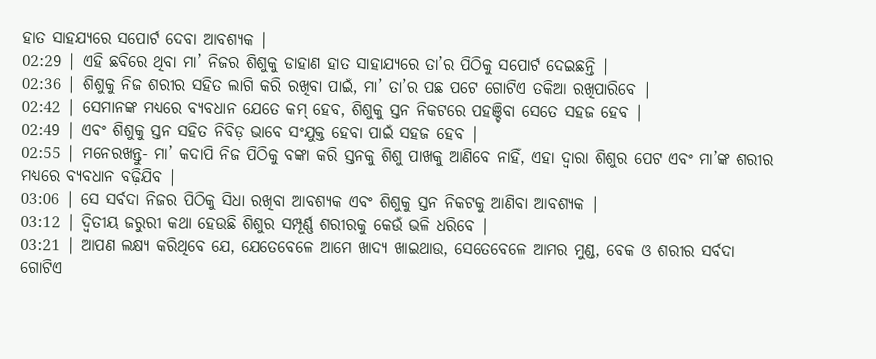ହାତ ସାହଯ୍ୟରେ ସପୋର୍ଟ ଦେବା ଆବଶ୍ୟକ |
02:29 | ଏହି ଛବିରେ ଥିବା ମା’ ନିଜର ଶିଶୁକୁ ଡାହାଣ ହାତ ସାହାଯ୍ୟରେ ତା’ର ପିଠିକୁ ସପୋର୍ଟ ଦେଇଛନ୍ତି |
02:36 | ଶିଶୁକୁ ନିଜ ଶରୀର ସହିତ ଲାଗି କରି ରଖିବା ପାଇଁ, ମା’ ତା’ର ପଛ ପଟେ ଗୋଟିଏ ତକିଆ ରଖିପାରିବେ |
02:42 | ସେମାନଙ୍କ ମଧ୍ୟରେ ବ୍ୟବଧାନ ଯେତେ କମ୍ ହେବ, ଶିଶୁକୁ ସ୍ତନ ନିକଟରେ ପହଞ୍ଚିବା ସେତେ ସହଜ ହେବ |
02:49 | ଏବଂ ଶିଶୁକୁ ସ୍ତନ ସହିତ ନିବିଡ଼ ଭାବେ ସଂଯୁକ୍ତ ହେବା ପାଇଁ ସହଜ ହେବ |
02:55 | ମନେରଖନ୍ତୁ- ମା’ କଦାପି ନିଜ ପିଠିକୁ ବଙ୍କା କରି ସ୍ତନକୁ ଶିଶୁ ପାଖକୁ ଆଣିବେ ନାହିଁ, ଏହା ଦ୍ଵାରା ଶିଶୁର ପେଟ ଏବଂ ମା’ଙ୍କ ଶରୀର ମଧ୍ୟରେ ବ୍ୟବଧାନ ବଢ଼ିଯିବ |
03:06 | ସେ ସର୍ବଦା ନିଜର ପିଠିକୁ ସିଧା ରଖିବା ଆବଶ୍ୟକ ଏବଂ ଶିଶୁକୁ ସ୍ତନ ନିକଟକୁ ଆଣିବା ଆବଶ୍ୟକ |
03:12 | ଦ୍ଵିତୀୟ ଜରୁରୀ କଥା ହେଉଛି ଶିଶୁର ସମ୍ପୂର୍ଣ୍ଣ ଶରୀରକୁ କେଉଁ ଭଳି ଧରିବେ |
03:21 | ଆପଣ ଲକ୍ଷ୍ୟ କରିଥିବେ ଯେ, ଯେତେବେଳେ ଆମେ ଖାଦ୍ୟ ଖାଇଥାଉ, ସେତେବେଳେ ଆମର ମୁଣ୍ଡ, ବେକ ଓ ଶରୀର ସର୍ବଦା ଗୋଟିଏ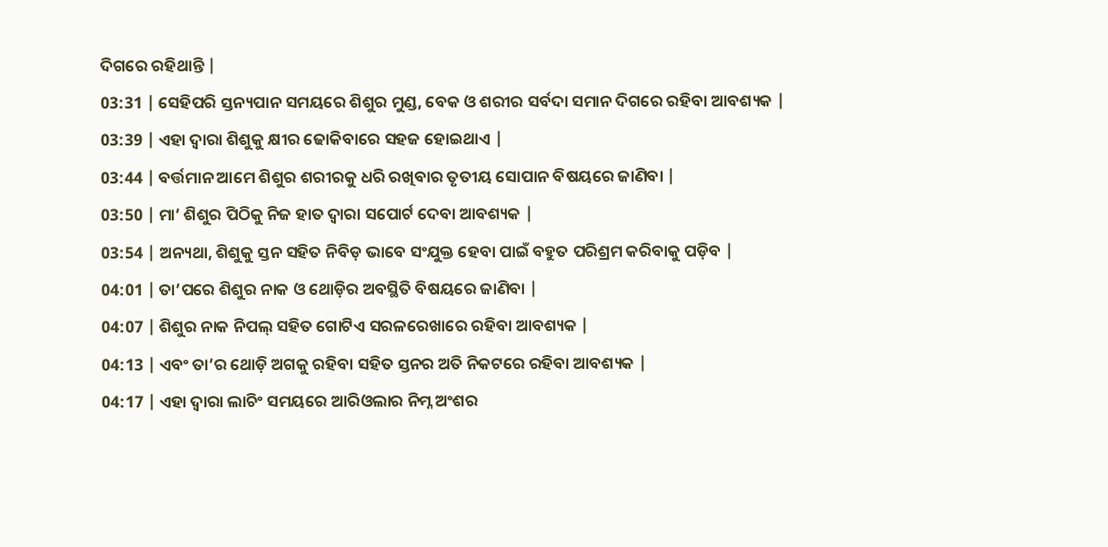ଦିଗରେ ରହିଥାନ୍ତି |
03:31 | ସେହିପରି ସ୍ତନ୍ୟପାନ ସମୟରେ ଶିଶୁର ମୁଣ୍ଡ, ବେକ ଓ ଶରୀର ସର୍ବଦା ସମାନ ଦିଗରେ ରହିବା ଆବଶ୍ୟକ |
03:39 | ଏହା ଦ୍ଵାରା ଶିଶୁକୁ କ୍ଷୀର ଢୋକିବାରେ ସହଜ ହୋଇଥାଏ |
03:44 | ବର୍ତ୍ତମାନ ଆମେ ଶିଶୁର ଶରୀରକୁ ଧରି ରଖିବାର ତୃତୀୟ ସୋପାନ ବିଷୟରେ ଜାଣିବା |
03:50 | ମା’ ଶିଶୁର ପିଠିକୁ ନିଜ ହାତ ଦ୍ଵାରା ସପୋର୍ଟ ଦେବା ଆବଶ୍ୟକ |
03:54 | ଅନ୍ୟଥା, ଶିଶୁକୁ ସ୍ତନ ସହିତ ନିବିଡ଼ ଭାବେ ସଂଯୁକ୍ତ ହେବା ପାଇଁ ବହୁତ ପରିଶ୍ରମ କରିବାକୁ ପଡ଼ିବ |
04:01 | ତା’ପରେ ଶିଶୁର ନାକ ଓ ଥୋଡ଼ିର ଅବସ୍ଥିତି ବିଷୟରେ ଜାଣିବା |
04:07 | ଶିଶୁର ନାକ ନିପଲ୍ ସହିତ ଗୋଟିଏ ସରଳରେଖାରେ ରହିବା ଆବଶ୍ୟକ |
04:13 | ଏବଂ ତା’ର ଥୋଡ଼ି ଅଗକୁ ରହିବା ସହିତ ସ୍ତନର ଅତି ନିକଟରେ ରହିବା ଆବଶ୍ୟକ |
04:17 | ଏହା ଦ୍ଵାରା ଲାଚିଂ ସମୟରେ ଆରିଓଲାର ନିମ୍ନ ଅଂଶର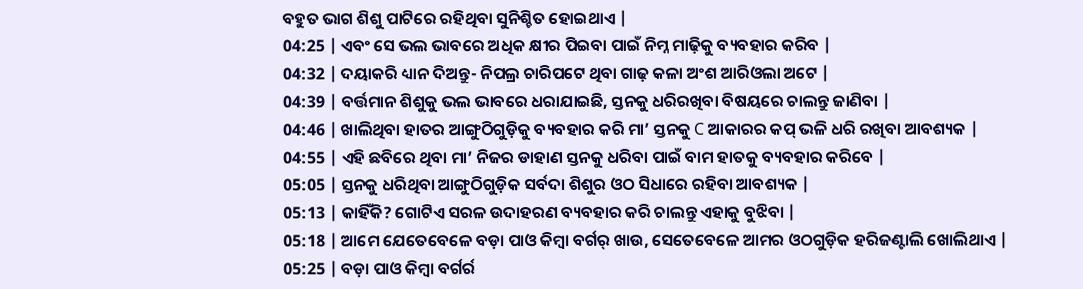ବହୁତ ଭାଗ ଶିଶୁ ପାଟିରେ ରହିଥିବା ସୁନିଶ୍ଚିତ ହୋଇଥାଏ |
04:25 | ଏବଂ ସେ ଭଲ ଭାବରେ ଅଧିକ କ୍ଷୀର ପିଇବା ପାଇଁ ନିମ୍ନ ମାଢ଼ିକୁ ବ୍ୟବହାର କରିବ |
04:32 | ଦୟାକରି ଧ୍ୟାନ ଦିଅନ୍ତୁ- ନିପଲ୍ର ଚାରିପଟେ ଥିବା ଗାଢ଼ କଳା ଅଂଶ ଆରିଓଲା ଅଟେ |
04:39 | ବର୍ତ୍ତମାନ ଶିଶୁକୁ ଭଲ ଭାବରେ ଧରାଯାଇଛି, ସ୍ତନକୁ ଧରିରଖିବା ବିଷୟରେ ଚାଲନ୍ତୁ ଜାଣିବା |
04:46 | ଖାଲିଥିବା ହାତର ଆଙ୍ଗୁଠିଗୁଡ଼ିକୁ ବ୍ୟବହାର କରି ମା’ ସ୍ତନକୁ C ଆକାରର କପ୍ ଭଳି ଧରି ରଖିବା ଆବଶ୍ୟକ |
04:55 | ଏହି ଛବିରେ ଥିବା ମା’ ନିଜର ଡାହାଣ ସ୍ତନକୁ ଧରିବା ପାଇଁ ବାମ ହାତକୁ ବ୍ୟବହାର କରିବେ |
05:05 | ସ୍ତନକୁ ଧରିଥିବା ଆଙ୍ଗୁଠିଗୁଡ଼ିକ ସର୍ବଦା ଶିଶୁର ଓଠ ସିଧାରେ ରହିବା ଆବଶ୍ୟକ |
05:13 | କାହିଁକି? ଗୋଟିଏ ସରଳ ଉଦାହରଣ ବ୍ୟବହାର କରି ଚାଲନ୍ତୁ ଏହାକୁ ବୁଝିବା |
05:18 | ଆମେ ଯେତେବେଳେ ବଡ଼ା ପାଓ କିମ୍ବା ବର୍ଗର୍ ଖାଉ, ସେତେବେଳେ ଆମର ଓଠଗୁଡ଼ିକ ହରିଜଣ୍ଟାଲି ଖୋଲିଥାଏ |
05:25 | ବଡ଼ା ପାଓ କିମ୍ବା ବର୍ଗର୍ର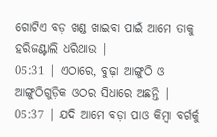ଗୋଟିଏ ବଡ଼ ଖଣ୍ଡ ଖାଇବା ପାଇଁ ଆମେ ତାକୁ ହରିଜଣ୍ଟାଲି ଧରିଥାଉ |
05:31 | ଏଠାରେ, ବୁଢ଼ା ଆଙ୍ଗୁଠି ଓ ଆଙ୍ଗୁଠିଗୁଡ଼ିକ ଓଠର ସିଧାରେ ଅଛନ୍ତି |
05:37 | ଯଦି ଆମେ ବଡ଼ା ପାଓ କିମ୍ବା ବର୍ଗର୍କୁ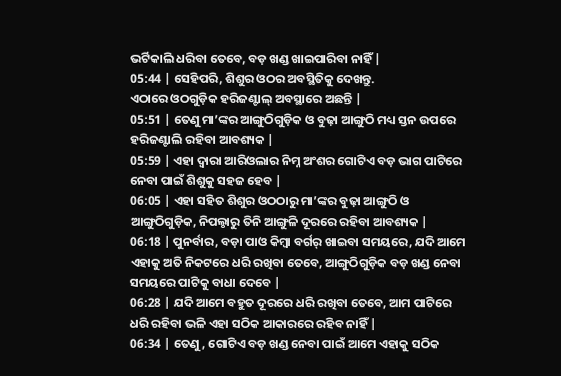ଭର୍ଟିକାଲି ଧରିବା ତେବେ, ବଡ଼ ଖଣ୍ଡ ଖାଇପାରିବା ନାହିଁ |
05:44 | ସେହିପରି, ଶିଶୁର ଓଠର ଅବସ୍ଥିତିକୁ ଦେଖନ୍ତୁ.
ଏଠାରେ ଓଠଗୁଡ଼ିକ ହରିଜଣ୍ଟାଲ୍ ଅବସ୍ଥାରେ ଅଛନ୍ତି |
05:51 | ତେଣୁ ମା’ଙ୍କର ଆଙ୍ଗୁଠିଗୁଡ଼ିକ ଓ ବୁଢ଼ା ଆଙ୍ଗୁଠି ମଧ୍ୟ ସ୍ତନ ଉପରେ ହରିଜଣ୍ଟାଲି ରହିବା ଆବଶ୍ୟକ |
05:59 | ଏହା ଦ୍ଵାରା ଆରିଓଲାର ନିମ୍ନ ଅଂଶର ଗୋଟିଏ ବଡ଼ ଭାଗ ପାଟିରେ ନେବା ପାଇଁ ଶିଶୁକୁ ସହଜ ହେବ |
06:05 | ଏହା ସହିତ ଶିଶୁର ଓଠଠାରୁ ମା’ଙ୍କର ବୁଢ଼ା ଆଙ୍ଗୁଠି ଓ ଆଙ୍ଗୁଠିଗୁଡ଼ିକ, ନିପଲ୍ଠାରୁ ତିନି ଆଙ୍ଗୁଳି ଦୂରରେ ରହିବା ଆବଶ୍ୟକ |
06:18 | ପୁନର୍ବାର, ବଡ଼ା ପାଓ କିମ୍ବା ବର୍ଗର୍ ଖାଇବା ସମୟରେ, ଯଦି ଆମେ ଏହାକୁ ଅତି ନିକଟରେ ଧରି ରଖିବା ତେବେ, ଆଙ୍ଗୁଠିଗୁଡ଼ିକ ବଡ଼ ଖଣ୍ଡ ନେବା ସମୟରେ ପାଟିକୁ ବାଧା ଦେବେ |
06:28 | ଯଦି ଆମେ ବହୁତ ଦୂରରେ ଧରି ରଖିବା ତେବେ, ଆମ ପାଟିରେ ଧରି ରହିବା ଭଳି ଏହା ସଠିକ ଆକାରରେ ରହିବ ନାହିଁ |
06:34 | ତେଣୁ, ଗୋଟିଏ ବଡ଼ ଖଣ୍ଡ ନେବା ପାଇଁ ଆମେ ଏହାକୁ ସଠିକ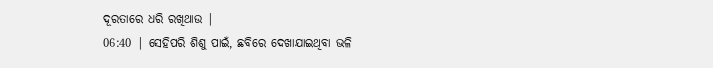ଦୂରତାରେ ଧରି ରଖିଥାଉ |
06:40 | ସେହିପରି ଶିଶୁ ପାଇଁ, ଛବିରେ ଦେଖାଯାଇଥିବା ଭଳି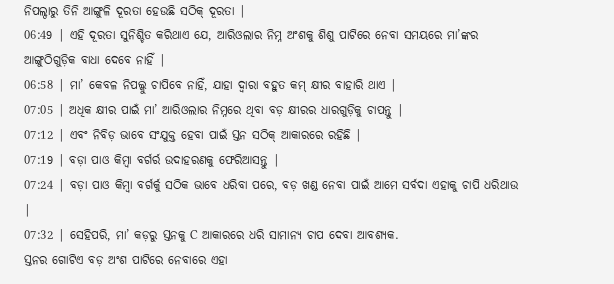ନିପଲ୍ଠାରୁ ତିନି ଆଙ୍ଗୁଳି ଦୂରତା ହେଉଛି ସଠିକ୍ ଦୂରତା |
06:49 | ଏହି ଦୂରତା ସୁନିଶ୍ଚିତ କରିଥାଏ ଯେ, ଆରିଓଲାର ନିମ୍ନ ଅଂଶକୁ ଶିଶୁ ପାଟିରେ ନେବା ସମୟରେ ମା’ଙ୍କର ଆଙ୍ଗୁଠିଗୁଡ଼ିକ ବାଧା ଦେବେ ନାହିଁ |
06:58 | ମା’ କେବଳ ନିପଲ୍କୁ ଚାପିବେ ନାହିଁ, ଯାହା ଦ୍ଵାରା ବହୁତ କମ୍ କ୍ଷୀର ବାହାରି ଥାଏ |
07:05 | ଅଧିକ କ୍ଷୀର ପାଇଁ ମା’ ଆରିଓଲାର ନିମ୍ନରେ ଥିବା ବଡ଼ କ୍ଷୀରର ଧାରଗୁଡ଼ିକୁ ଚାପନ୍ତୁ |
07:12 | ଏବଂ ନିବିଡ଼ ଭାବେ ସଂଯୁକ୍ତ ହେବା ପାଇଁ ସ୍ତନ ସଠିକ୍ ଆକାରରେ ରହିଛି |
07:19 | ବଡ଼ା ପାଓ କିମ୍ବା ବର୍ଗର୍ର ଉଦାହରଣକୁ ଫେରିଆସନ୍ତୁ |
07:24 | ବଡ଼ା ପାଓ କିମ୍ବା ବର୍ଗର୍କୁ ସଠିକ ଭାବେ ଧରିବା ପରେ, ବଡ଼ ଖଣ୍ଡ ନେବା ପାଇଁ ଆମେ ସର୍ବଦା ଏହାକୁ ଚାପି ଧରିଥାଉ |
07:32 | ସେହିପରି, ମା’ କଡ଼ରୁ ସ୍ତନକୁ C ଆକାରରେ ଧରି ସାମାନ୍ୟ ଚାପ ଦେବା ଆବଶ୍ୟକ.
ସ୍ତନର ଗୋଟିଏ ବଡ଼ ଅଂଶ ପାଟିରେ ନେବାରେ ଏହା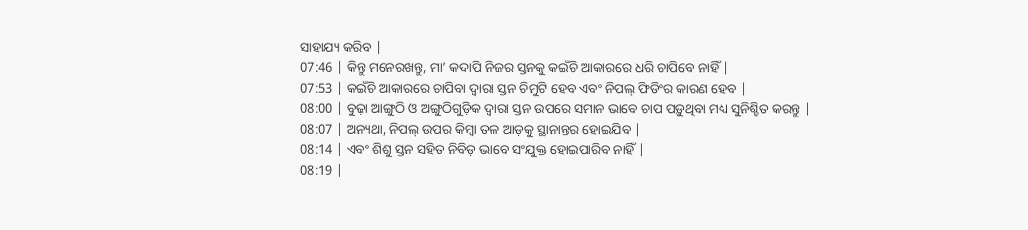ସାହାଯ୍ୟ କରିବ |
07:46 | କିନ୍ତୁ ମନେରଖନ୍ତୁ, ମା’ କଦାପି ନିଜର ସ୍ତନକୁ କଇଁଚି ଆକାରରେ ଧରି ଚାପିବେ ନାହିଁ |
07:53 | କଇଁଚି ଆକାରରେ ଚାପିବା ଦ୍ଵାରା ସ୍ତନ ଚିମୁଟି ହେବ ଏବଂ ନିପଲ୍ ଫିଡିଂର କାରଣ ହେବ |
08:00 | ବୁଢ଼ା ଆଙ୍ଗୁଠି ଓ ଅଙ୍ଗୁଠିଗୁଡ଼ିକ ଦ୍ଵାରା ସ୍ତନ ଉପରେ ସମାନ ଭାବେ ଚାପ ପଡ଼ୁଥିବା ମଧ୍ୟ ସୁନିଶ୍ଚିତ କରନ୍ତୁ |
08:07 | ଅନ୍ୟଥା, ନିପଲ୍ ଉପର କିମ୍ବା ତଳ ଆଡ଼କୁ ସ୍ଥାନାନ୍ତର ହୋଇଯିବ |
08:14 | ଏବଂ ଶିଶୁ ସ୍ତନ ସହିତ ନିବିଡ଼ ଭାବେ ସଂଯୁକ୍ତ ହୋଇପାରିବ ନାହିଁ |
08:19 |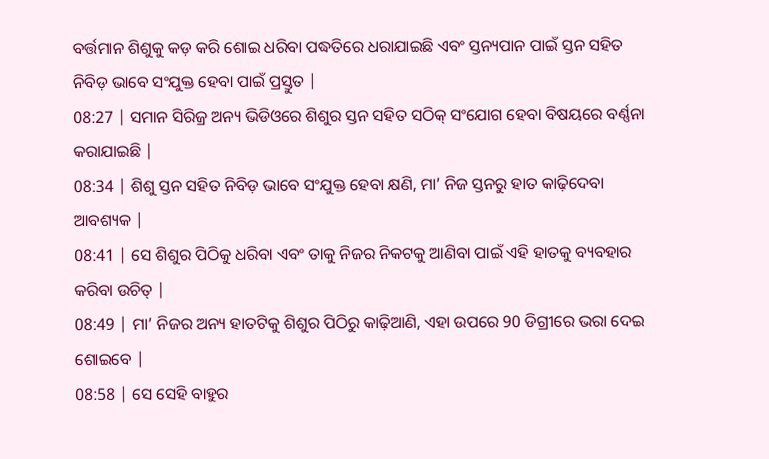ବର୍ତ୍ତମାନ ଶିଶୁକୁ କଡ଼ କରି ଶୋଇ ଧରିବା ପଦ୍ଧତିରେ ଧରାଯାଇଛି ଏବଂ ସ୍ତନ୍ୟପାନ ପାଇଁ ସ୍ତନ ସହିତ ନିବିଡ଼ ଭାବେ ସଂଯୁକ୍ତ ହେବା ପାଇଁ ପ୍ରସ୍ତୁତ |
08:27 | ସମାନ ସିରିଜ୍ର ଅନ୍ୟ ଭିଡିଓରେ ଶିଶୁର ସ୍ତନ ସହିତ ସଠିକ୍ ସଂଯୋଗ ହେବା ବିଷୟରେ ବର୍ଣ୍ଣନା କରାଯାଇଛି |
08:34 | ଶିଶୁ ସ୍ତନ ସହିତ ନିବିଡ଼ ଭାବେ ସଂଯୁକ୍ତ ହେବା କ୍ଷଣି, ମା’ ନିଜ ସ୍ତନରୁ ହାତ କାଢ଼ିଦେବା ଆବଶ୍ୟକ |
08:41 | ସେ ଶିଶୁର ପିଠିକୁ ଧରିବା ଏବଂ ତାକୁ ନିଜର ନିକଟକୁ ଆଣିବା ପାଇଁ ଏହି ହାତକୁ ବ୍ୟବହାର କରିବା ଉଚିତ୍ |
08:49 | ମା’ ନିଜର ଅନ୍ୟ ହାତଟିକୁ ଶିଶୁର ପିଠିରୁ କାଢ଼ିଆଣି, ଏହା ଉପରେ 90 ଡିଗ୍ରୀରେ ଭରା ଦେଇ ଶୋଇବେ |
08:58 | ସେ ସେହି ବାହୁର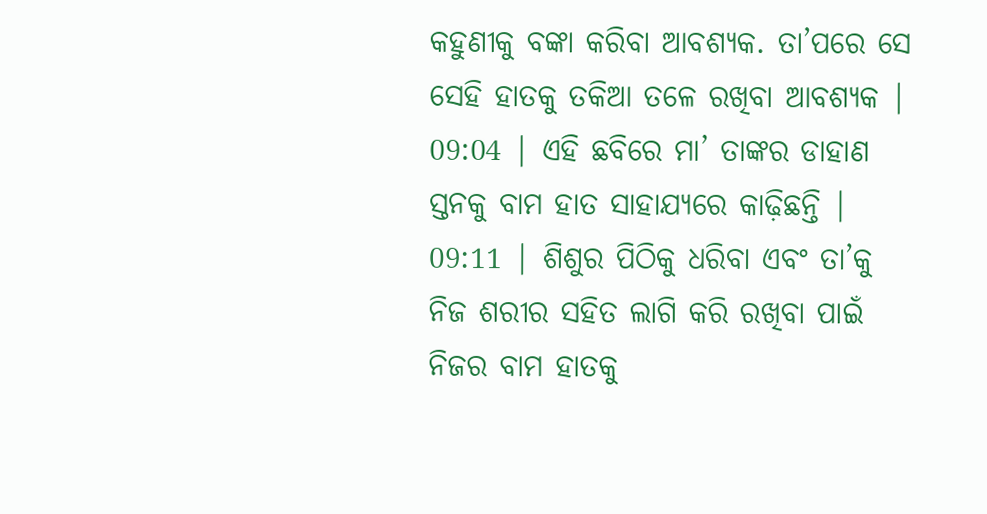କହୁଣୀକୁ ବଙ୍କା କରିବା ଆବଶ୍ୟକ. ତା’ପରେ ସେ ସେହି ହାତକୁ ତକିଆ ତଳେ ରଖିବା ଆବଶ୍ୟକ |
09:04 | ଏହି ଛବିରେ ମା’ ତାଙ୍କର ଡାହାଣ ସ୍ତନକୁ ବାମ ହାତ ସାହାଯ୍ୟରେ କାଢ଼ିଛନ୍ତି |
09:11 | ଶିଶୁର ପିଠିକୁ ଧରିବା ଏବଂ ତା’କୁ ନିଜ ଶରୀର ସହିତ ଲାଗି କରି ରଖିବା ପାଇଁ ନିଜର ବାମ ହାତକୁ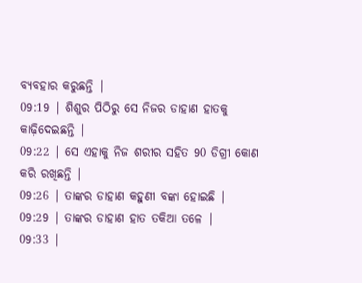ବ୍ୟବହାର କରୁଛନ୍ତି |
09:19 | ଶିଶୁର ପିଠିରୁ ସେ ନିଜର ଡାହାଣ ହାତକୁ କାଢ଼ିଦେଇଛନ୍ତି |
09:22 | ସେ ଏହାକୁ ନିଜ ଶରୀର ସହିତ 90 ଡିଗ୍ରୀ କୋଣ କରି ରଖିଛନ୍ତି |
09:26 | ତାଙ୍କର ଡାହାଣ କହୁଣୀ ବଙ୍କା ହୋଇଛି |
09:29 | ତାଙ୍କର ଡାହାଣ ହାତ ତକିଆ ତଳେ |
09:33 |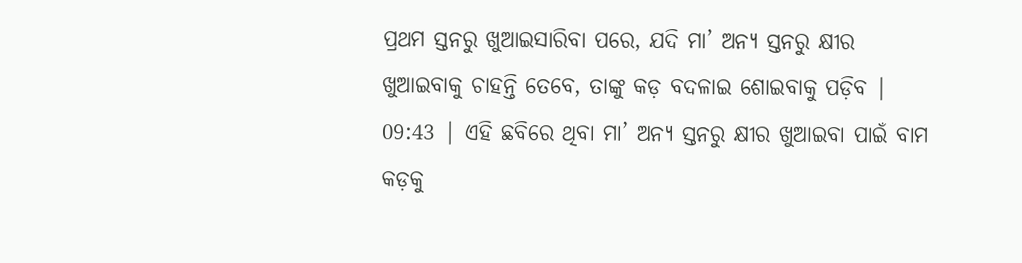ପ୍ରଥମ ସ୍ତନରୁ ଖୁଆଇସାରିବା ପରେ, ଯଦି ମା’ ଅନ୍ୟ ସ୍ତନରୁ କ୍ଷୀର ଖୁଆଇବାକୁ ଚାହନ୍ତି ତେବେ, ତାଙ୍କୁ କଡ଼ ବଦଳାଇ ଶୋଇବାକୁ ପଡ଼ିବ |
09:43 | ଏହି ଛବିରେ ଥିବା ମା’ ଅନ୍ୟ ସ୍ତନରୁ କ୍ଷୀର ଖୁଆଇବା ପାଇଁ ବାମ କଡ଼କୁ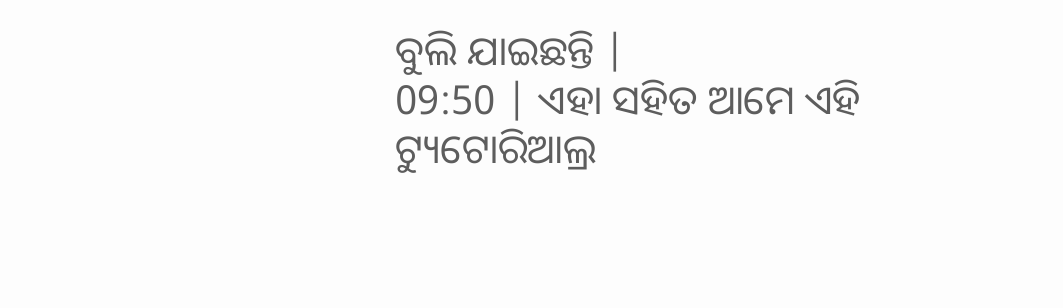ବୁଲି ଯାଇଛନ୍ତି |
09:50 | ଏହା ସହିତ ଆମେ ଏହି ଟ୍ୟୁଟୋରିଆଲ୍ର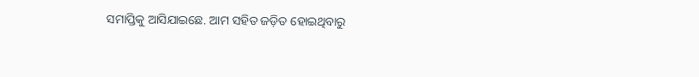ସମାପ୍ତିକୁ ଆସିଯାଇଛେ. ଆମ ସହିତ ଜଡ଼ିତ ହୋଇଥିବାରୁ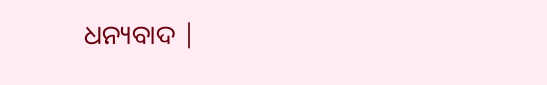ଧନ୍ୟବାଦ |